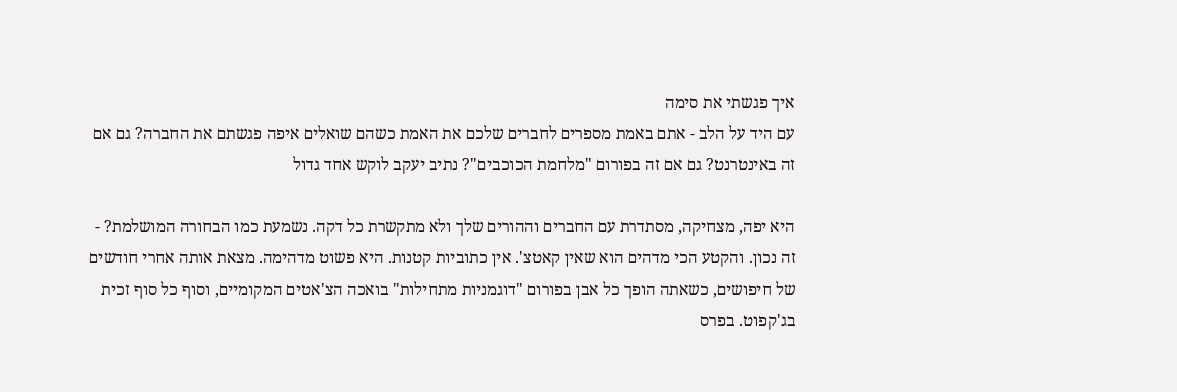איך פגשתי את סימה
עם היד על הלב - אתם באמת מספרים לחברים שלכם את האמת כשהם שואלים איפה פגשתם את החברה? גם אם זה באינטרנט? גם אם זה בפורום "מלחמת הכוכבים"? נתיב יעקב לוקש אחד גדול

היא יפה, מצחיקה, מסתדרת עם החברים וההורים שלך ולא מתקשרת כל דקה. נשמעת כמו הבחורה המושלמת? - זה נכון. והקטע הכי מדהים הוא שאין קאטצ'. אין כתוביות קטנות. היא פשוט מדהימה. מצאת אותה אחרי חודשים של חיפושים, כשאתה הופך כל אבן בפורום "דוגמניות מתחילות" בואכה הצ'אטים המקומיים, וסוף כל סוף זכית בג'קפוט. בפרס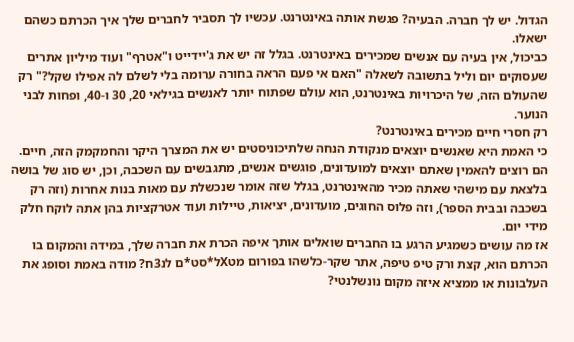הגדול. יש לך חברה. הבעיה? פגשת אותה באינטרנט. עכשיו לך תסביר לחברים שלך איך הכרתם כשהם ישאלו.
כביכול, אין בעיה עם אנשים שמכירים באינטרנט. בגלל זה יש את ג'יידייט ו"אטרף" ועוד מיליון אתרים שעסוקים יום וליל בתשובה לשאלה "האם אי פעם הראה בחורה ערומה בלי לשלם לה אפילו שקל?" רק שהעולם הזה, של היכרויות באינטרנט, הוא עולם שפתוח יותר לאנשים בגילאי 20, 30 ו-40, ופחות לבני הנוער.
רק חסרי חיים מכירים באינטרנט?
כי האמת היא שאנשים יוצאים מנקודת הנחה שלתיכוניסטים יש את המצרך היקר והחמקמק הזה, חיים. הם רוצים להאמין שאתם יוצאים למועדונים, פוגשים אנשים, מתגבשים עם השכבה, וכן, יש סוג של בושה בלצאת עם מישהי שאתה מכיר מהאינטרנט, בגלל שזה אומר שנכשלת עם מאות בנות אחרות (וזה רק בשכבה ובבית הספר), וזה פלוס החוגים, מועדונים, יציאות, טיילות ועוד אטרקציות בהן אתה לוקח חלק מידי יום.
אז מה עושים כשמגיע הרגע בו החברים שואלים אותך איפה הכרת את חברה שלך, במידה והמקום בו הכרתם הוא, קצת ורק טיפ טיפה, אתר שקר-כלשהו בפורום מטXל*סט*ם לנ3ח? מודה באמת וסופג את העלבונות או ממציא איזה מקום נונשלנטי?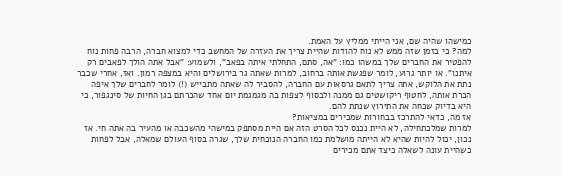כמישהו שהיה שם, אני הייתי ממליץ על האמת.
למה? כי בזמן שזה ממש לא נוח להודות שהיית צריך את העזרה של המחשב כדי למצוא חברה, הרבה פחות נוח להפטיר את החברים שלך במשהו כמו: "אה, סתם, התחלתי איתה בפאב", ולשמוע: "אבל אתה הולך לפאבים רק איתנו". או יותר גרוע, לומר שפגשת אותה ברחוב, למרות שאתה גר בירושלים והיא במצפה רמון. ואז, אחרי שכבר נתת את הלוקש, אתה צריך לתאם גרסאות עם החברה, להסביר לה שאתה מתבייש (!) לומר לחברים שלך איפה הכרת אותה, לחטוף ריקושטים גם ממנה ולבסוף לצפות בה מגמגמת יום אחד שהכרתם בגן החיות של סינגפור, כי היא בדיוק שכחה את התירוץ שנתת להם.
אז מה, כדאי להתרכז בבחורות שמכירים במציאות?
למרות שמלכתחילה, לא היית נכנס לכל הסרט הזה אם היית מסתפק במישהי מהשכבה או מהעיר בה אתה חי. אז נכון, יכול להיות שהיא לא הייתה מושלמת כמו החברה הנוכחית שלך, שגרה בסוף העולם שמאלה, אבל לפחות כשהיית עונה לשאלה כיצד אתם מכירים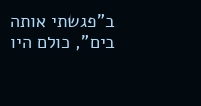ב"פגשתי אותה בים", כולם היו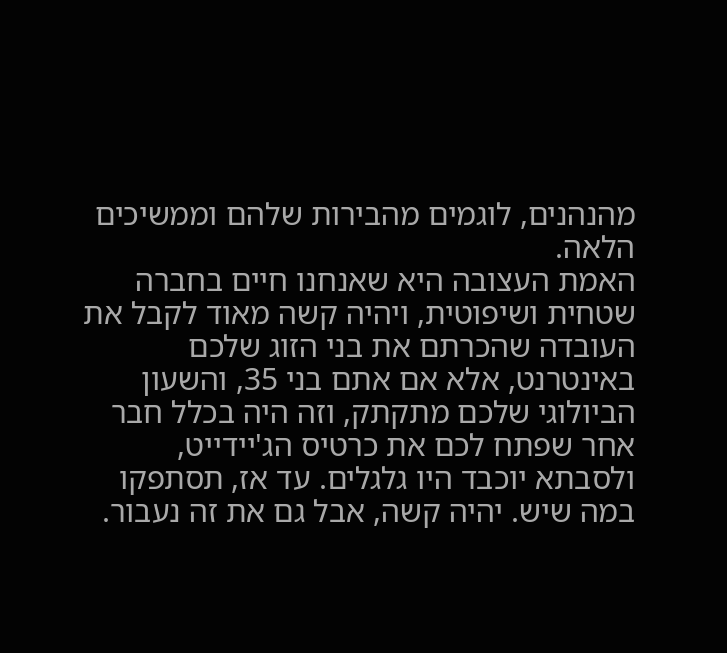מהנהנים, לוגמים מהבירות שלהם וממשיכים הלאה.
האמת העצובה היא שאנחנו חיים בחברה שטחית ושיפוטית, ויהיה קשה מאוד לקבל את העובדה שהכרתם את בני הזוג שלכם באינטרנט, אלא אם אתם בני 35, והשעון הביולוגי שלכם מתקתק, וזה היה בכלל חבר אחר שפתח לכם את כרטיס הג'יידייט, ולסבתא יוכבד היו גלגלים. עד אז, תסתפקו במה שיש. יהיה קשה, אבל גם את זה נעבור.